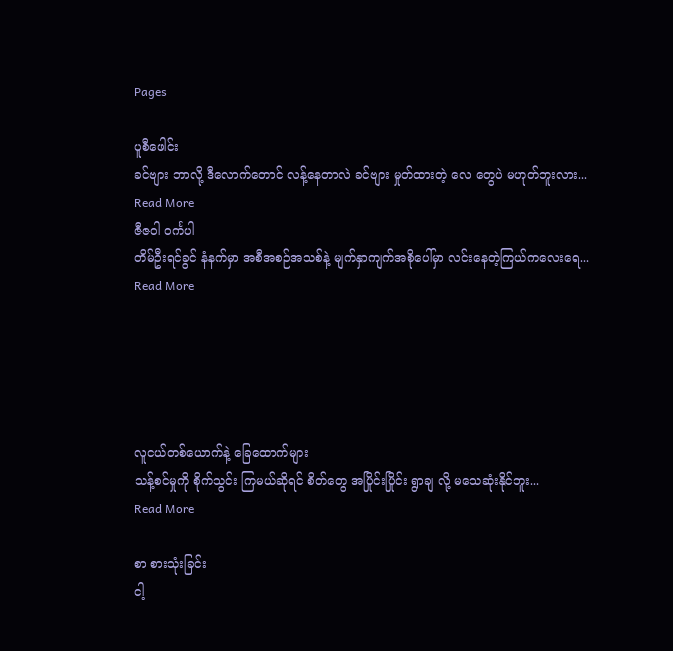Pages

ပူစီဖေါင်း
ခင်ဗျား ဘာလို့ ဒီလောက်တောင် လန့်နေတာလဲ ခင်ဗျား မှုတ်ထားတဲ့ လေ တွေပဲ မဟုတ်ဘူးလား...
Read More
ဇီဇဝါ ဝင်္ကပါ
တိမ်ဦးရင်ခွင် နံနက်မှာ အစီအစဉ်အသစ်နဲ့ မျက်နှာကျက်အစိုပေါ်မှာ လင်းနေတဲ့ကြယ်ကလေးရေ...
Read More





လူငယ်တစ်ယောက်နဲ့ ခြေထောက်များ
သန့်စင်မှုကို စိုက်သွင်း ကြမယ်ဆိုရင် စိတ်တွေ အပြိုင်းပြိုင်း ရွာချ လို့ မသေဆုံးနိုင်ဘူး...
Read More

စာ စားသုံးခြင်း
ငါ့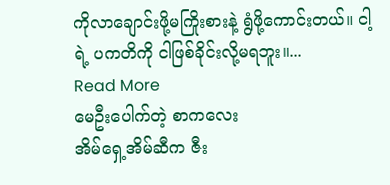ကိုလာချောင်းဖို့မကြိုးစားနဲ့ ရွံဖို့ကောင်းတယ်။ ငါ့ရဲ့ ပကတိကို ငါဖြစ်ခိုင်းလို့မရဘူး။...
Read More
မေဦးပေါက်တဲ့ စာကလေး
အိမ်ရှေ့အိမ်ဆီက ဇီး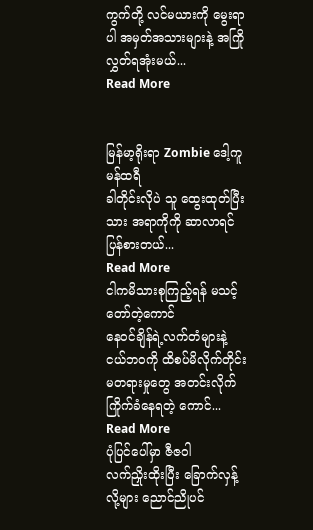ကွက်တို့ လင်မယားကို မွေးရာပါ အမှတ်အသားများနဲ့ အကြိုလွှတ်ရအုံးမယ်...
Read More


မြန်မာ့ရိုးရာ Zombie ဒေါ့ကူမန်ထရီ
ခါတိုင်းလိုပဲ သူ ထွေးထုတ်ပြီးသား အရာကိုကို ဆာလာရင် ပြန်စားတယ်...
Read More
ငါကမိသားစုကြည့်ရန် မသင့်တော်တဲ့ကောင်
နေဝင်ချိန်ရဲ့လက်တံများနဲ့ ငယ်ဘဝကို ထိစပ်မိလိုက်တိုင်း မတရားမှုတွေ အတင်းလိုက်ကြိုက်ခံနေရတဲ့ ကောင်...
Read More
ပုံပြင်ပေါ်မှာ ဇီဇဝါ
လက်ညှိုးထိုးပြီး ခြောက်လှန့်လို့များ ညောင်ညိုပင်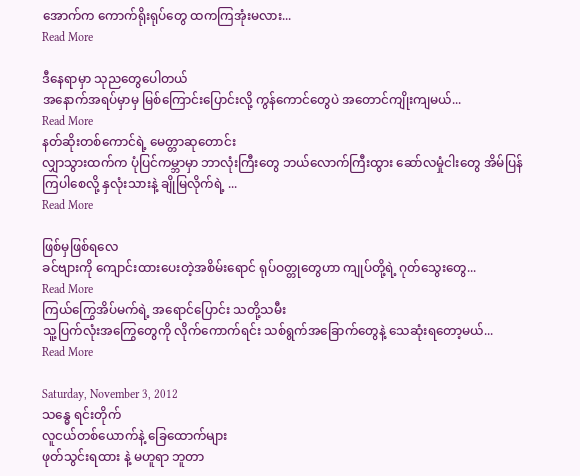အောက်က ကောက်ရိုးရုပ်တွေ ထကကြအုံးမလား...
Read More

ဒီနေရာမှာ သုညတွေပေါတယ်
အနောက်အရပ်မှာမှ မြစ်ကြောင်းပြောင်းလို့ ကွန်ကောင်တွေပဲ အတောင်ကျိုးကျမယ်...
Read More
နတ်ဆိုးတစ်ကောင်ရဲ့ မေတ္တာဆုတောင်း
လျှာသွားထက်က ပုံပြင်ကမ္ဘာမှာ ဘာလုံးကြီးတွေ ဘယ်လောက်ကြီးထွား ဆော်လမှုံငါးတွေ အိမ်ပြန်ကြပါစေလို့ နှလုံးသားနဲ့ ချိုမြလိုက်ရဲ့ ...
Read More

ဖြစ်မှဖြစ်ရလေ
ခင်ဗျားကို ကျောင်းထားပေးတဲ့အစိမ်းရောင် ရုပ်ဝတ္တုတွေဟာ ကျုပ်တို့ရဲ့ ဂုတ်သွေးတွေ...
Read More
ကြယ်ကြွေအိပ်မက်ရဲ့ အရောင်ပြောင်း သတို့သမီး
သူ့ပြက်လုံးအကြွေတွေကို လိုက်ကောက်ရင်း သစ်ရွက်အခြောက်တွေနဲ့ သေဆုံးရတော့မယ်...
Read More

Saturday, November 3, 2012
သန္ဓေ ရင်းတိုက်
လူငယ်တစ်ယောက်နဲ့ ခြေထောက်များ
ဖုတ်သွင်းရထား နဲ့ မဟူရာ ဘူတာ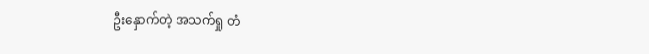ဦးနှောက်တဲ့ အသက်ရှု တံ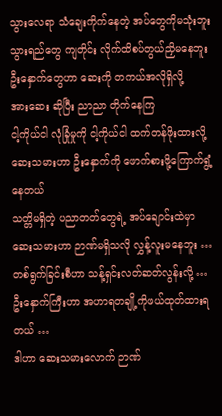သွားလေရာ သံချေးကိုက်နေတဲ့ အပ်တွေကိုမသုံးဘူး
သွားရည်တွေ ကျတိုင်း လိုက်ထိစပ်တွယ်ညှိမနေဘူး
ဦးနှောက်တွေဟာ ဆေးကို တကယ်အလိုရှိလို့
အားဆေး ဆိုပြီး ညာညာ တိုက်နေကြ
ငါ့ကိုယ်ငါ လုံခြုံမှုကို ငါ့ကိုယ်ငါ ထက်တန်ဖိုးထားလို့
ဆေးသမားဟာ ဦးနှောက်ကို ဖောက်စားဖို့ကြောက်ရွံ့နေတယ်
သတ္တိမရှိတဲ့ ပညာတတ်တွေရဲ့ အပ်ချောင်းထဲမှာ
ဆေးသမားဟာ ဉာဏ်မရှိသလို လွှန့်လူးမနေဘူး …
တစ်ရွက်ခြင်းစီဟာ သန့်ရှင်းလတ်ဆတ်လွန်းလို့ …
ဦးနှောက်ကြီးဟာ အဟာရတချို့ကိုဖယ်ထုတ်ထားရတယ် …
ဒါဟာ ဆေးသမားလောက် ဉာဏ်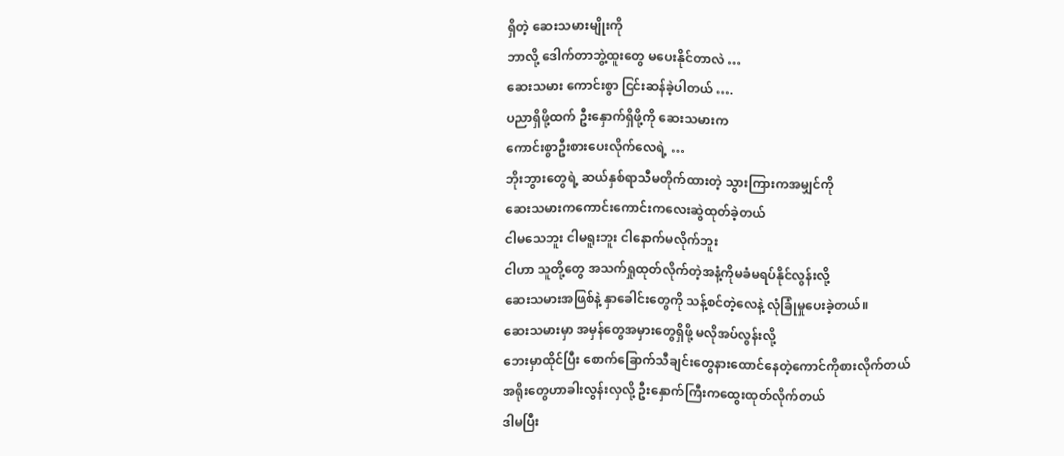ရှိတဲ့ ဆေးသမားမျိုးကို
ဘာလို့ ဒေါက်တာဘွဲ့ထူးတွေ မပေးနိုင်တာလဲ …
ဆေးသမား ကောင်းစွာ ငြင်းဆန်ခဲ့ပါတယ် ….
ပညာရှိဖို့ထက် ဦးနှောက်ရှိဖို့ကို ဆေးသမားက
ကောင်းစွာဦးစားပေးလိုက်လေရဲ့ …
ဘိုးဘွားတွေရဲ့ ဆယ်နှစ်ရာသီမတိုက်ထားတဲ့ သွားကြားကအမျှင်ကို
ဆေးသမားကကောင်းကောင်းကလေးဆွဲထုတ်ခဲ့တယ်
ငါမသေဘူး ငါမရူးဘူး ငါနောက်မလိုက်ဘူး
ငါဟာ သူတို့တွေ အသက်ရှုထုတ်လိုက်တဲ့အနံ့ကိုမခံမရပ်နိုင်လွန်းလို့
ဆေးသမားအဖြစ်နဲ့ နှာခေါင်းတွေကို သန့်စင်တဲ့လေနဲ့ လုံခြုံမှုပေးခဲ့တယ်။
ဆေးသမားမှာ အမှန်တွေအမှားတွေရှိဖို့ မလိုအပ်လွန်းလို့
ဘေးမှာထိုင်ပြီး စောက်ခြောက်သီချင်းတွေနားထောင်နေတဲ့ကောင်ကိုစားလိုက်တယ်
အရိုးတွေဟာခါးလွန်းလှလို့ ဦးနှောက်ကြီးကထွေးထုတ်လိုက်တယ်
ဒါမပြီး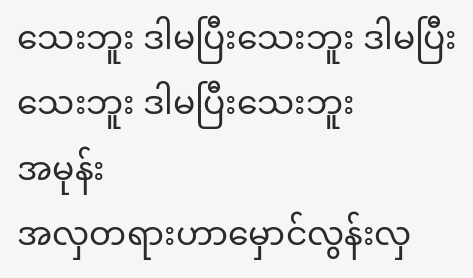သေးဘူး ဒါမပြီးသေးဘူး ဒါမပြီးသေးဘူး ဒါမပြီးသေးဘူး
အမုန်း
အလှတရားဟာမှောင်လွန်းလှ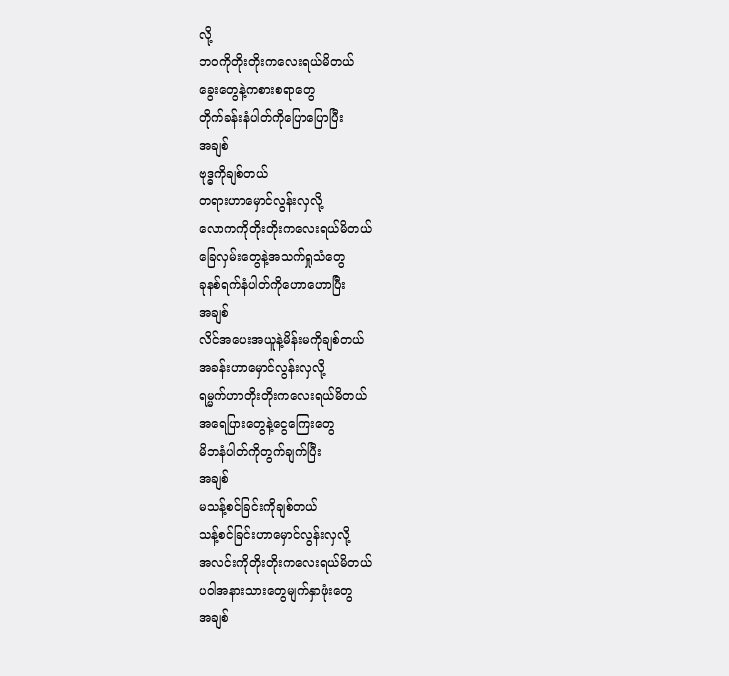လို့
ဘဝကိုတိုးတိုးကလေးရယ်မိတယ်
ခွေးတွေနဲ့ကစားစရာတွေ
တိုက်ခန်းနံပါတ်ကိုပြောပြောပြီး
အချစ်
ဗုဒ္ဓကိုချစ်တယ်
တရားဟာမှောင်လွန်းလှလို့
လောကကိုတိုးတိုးကလေးရယ်မိတယ်
ခြေလှမ်းတွေနဲ့အသက်ရှုသံတွေ
ခုနစ်ရက်နံပါတ်ကိုဟောဟောပြီး
အချစ်
လိင်အပေးအယူနဲ့မိန်းမကိုချစ်တယ်
အခန်းဟာမှောင်လွန်းလှလို့
ရမ္မက်ဟာတိုးတိုးကလေးရယ်မိတယ်
အရေပြားတွေနဲ့ငွေကြေးတွေ
မိဘနံပါတ်ကိုတွက်ချက်ပြီး
အချစ်
မသန့်စင်ခြင်းကိုချစ်တယ်
သန့်စင်ခြင်းဟာမှောင်လွန်းလှလို့
အလင်းကိုတိုးတိုးကလေးရယ်မိတယ်
ပဝါအနားသားတွေမျက်နှာဖုံးတွေ
အချစ်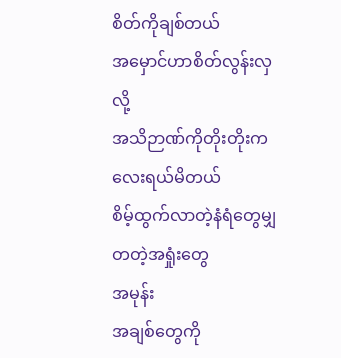စိတ်ကိုချစ်တယ်
အမှောင်ဟာစိတ်လွန်းလှလို့
အသိဉာဏ်ကိုတိုးတိုးကလေးရယ်မိတယ်
စိမ့်ထွက်လာတဲ့နံရံတွေမျှတတဲ့အရှုံးတွေ
အမုန်း
အချစ်တွေကို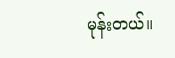မုန်းတယ်။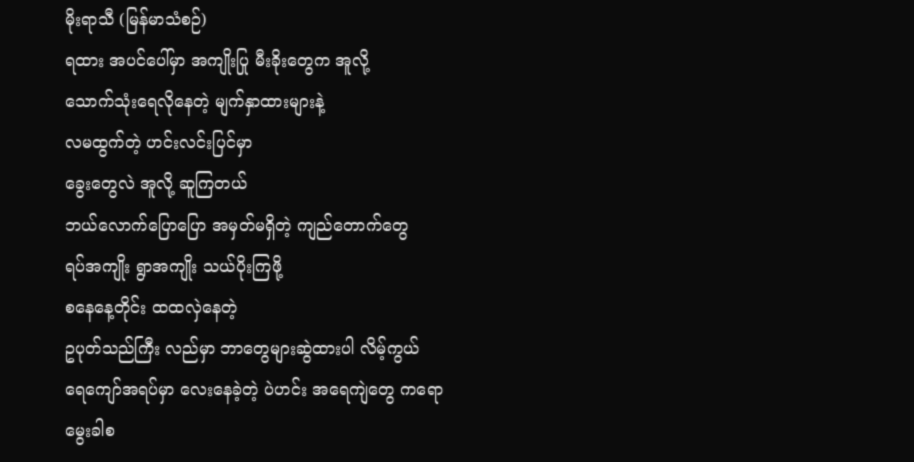မိုးရာသီ (မြန်မာသံစဉ်)
ရထား အပင်ပေါ်မှာ အကျိုးပြု မီးခိုးတွေက အူလို့
သောက်သုံးရေလိုနေတဲ့ မျက်နှာထားများနဲ့
လမထွက်တဲ့ ဟင်းလင်းပြင်မှာ
ခွေးတွေလဲ အူလို့ ဆူကြတယ်
ဘယ်လောက်ပြောပြော အမှတ်မရှိတဲ့ ကျည်တောက်တွေ
ရပ်အကျိုး ရွာအကျိုး သယ်ပိုးကြဖို့
စနေနေ့တိုင်း ထထလှဲနေတဲ့
ဥပုတ်သည်ကြီး လည်မှာ ဘာတွေများဆွဲထားပါ လိမ့်ကွယ်
ရေကျော်အရပ်မှာ လေးနေခဲ့တဲ့ ပဲဟင်း အရေကျဲတွေ ကရော
မွေးခါစ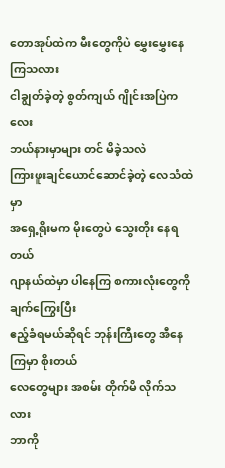တောအုပ်ထဲက မီးတွေကိုပဲ မွှေးမွှေးနေကြသလား
ငါချွတ်ခဲ့တဲ့ စွတ်ကျယ် ဂျိုင်းအပြဲကလေး
ဘယ်နားမှာများ တင် မိခဲ့သလဲ
ကြားဖူးချင်ယောင်ဆောင်ခဲ့တဲ့ လေသံထဲမှာ
အရှေ့ရိုးမက မိုးတွေပဲ သွေးတိုး နေရတယ်
ဂျာနယ်ထဲမှာ ပါနေကြ စကားလုံးတွေကို ချက်ကြွေးပြီး
ဧည့်ခံရမယ်ဆိုရင် ဘုန်းကြီးတွေ အီနေကြမှာ စိုးတယ်
လေတွေများ အစမ်း တိုက်မိ လိုက်သလား
ဘာကို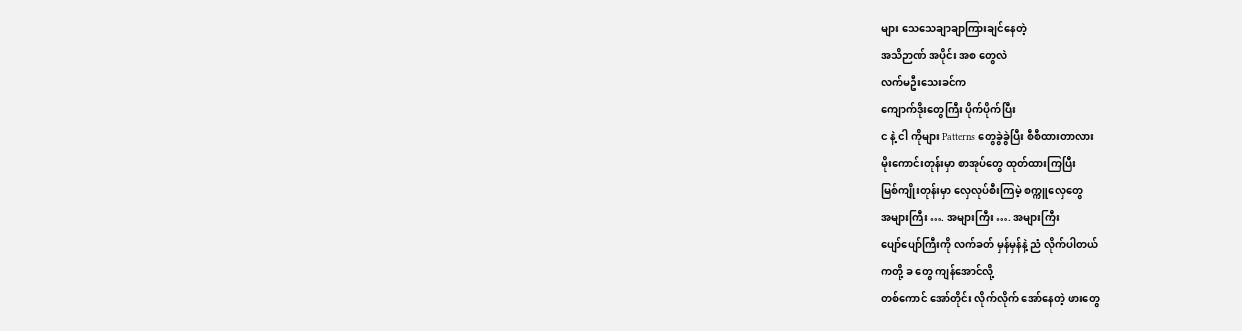များ သေသေချာချာကြားချင်နေတဲ့
အသိဉာဏ် အပိုင်း အစ တွေလဲ
လက်မဦးသေးခင်က
ကျောက်ဒိုးတွေကြီး ပိုက်ပိုက်ပြီး
င နဲ့ ငါ ကိုများ Patterns တွေခွဲခွဲပြီး စီစီထားတာလား
မိုးကောင်းတုန်းမှာ စာအုပ်တွေ ထုတ်ထားကြပြီး
မြစ်ကျိုးတုန်းမှာ လှေလုပ်စီးကြမဲ့ စက္ကူလှေတွေ
အများကြီး …. အများကြီး …. အများကြီး
ပျော်ပျော်ကြီးကို လက်ခတ် မှန်မှန်နဲ့ ညံ လိုက်ပါတယ်
ကတို့ ခ တွေ ကျန်အောင်လို့
တစ်ကောင် အော်တိုင်း လိုက်လိုက် အော်နေတဲ့ ဖားတွေ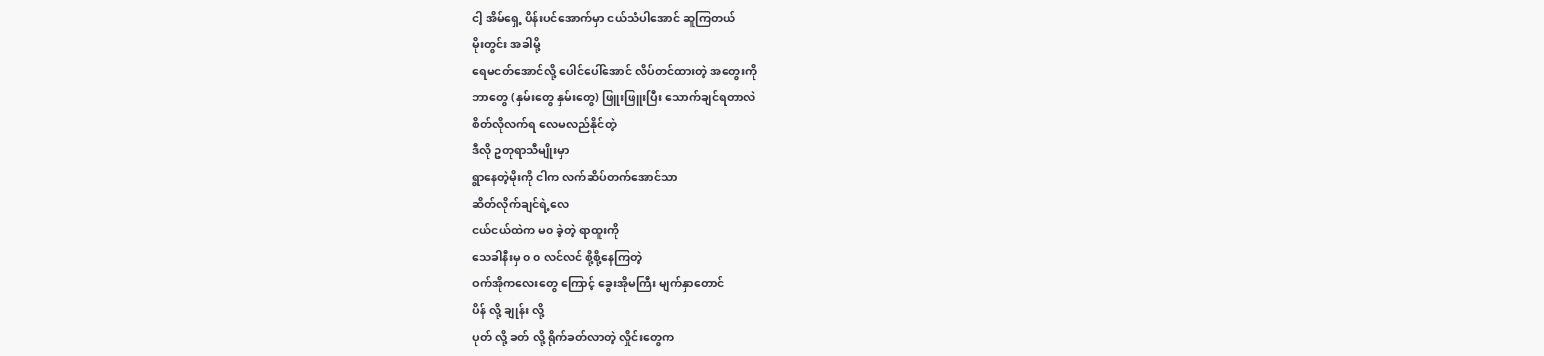ငါ့ အိမ်ရှေ့ ပိန်းပင်အောက်မှာ ငယ်သံပါအောင် ဆူကြတယ်
မိုးတွင်း အခါမို့
ရေမငတ်အောင်လို့ ပေါင်ပေါ်အောင် လိပ်တင်ထားတဲ့ အတွေးကို
ဘာတွေ (နှမ်းတွေ နှမ်းတွေ) ဖြူးဖြူးပြီး သောက်ချင်ရတာလဲ
စိတ်လိုလက်ရ လေမလည်နိုင်တဲ့
ဒီလို ဥတုရာသီမျိုးမှာ
ရွာနေတဲ့မိုးကို ငါက လက်ဆိပ်တက်အောင်သာ
ဆိတ်လိုက်ချင်ရဲ့လေ
ငယ်ငယ်ထဲက မ၀ ခဲ့တဲ့ ရာထူးကို
သေခါနီးမှ ၀ ၀ လင်လင် စို့စို့နေကြတဲ့
ဝက်အိုကလေးတွေ ကြောင့် ခွေးအိုမကြီး မျက်နှာတောင်
ပိန် လို့ ချုန်း လို့
ပုတ် လို့ ခတ် လို့ ရိုက်ခတ်လာတဲ့ လှိုင်းတွေက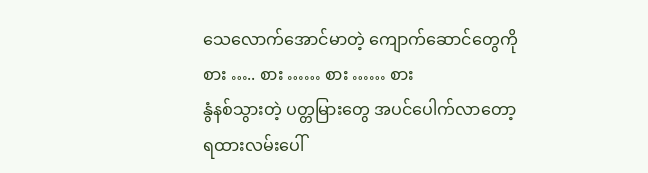သေလောက်အောင်မာတဲ့ ကျောက်ဆောင်တွေကို
စား ….. စား …… စား …… စား
နွံနစ်သွားတဲ့ ပတ္တမြားတွေ အပင်ပေါက်လာတော့
ရထားလမ်းပေါ်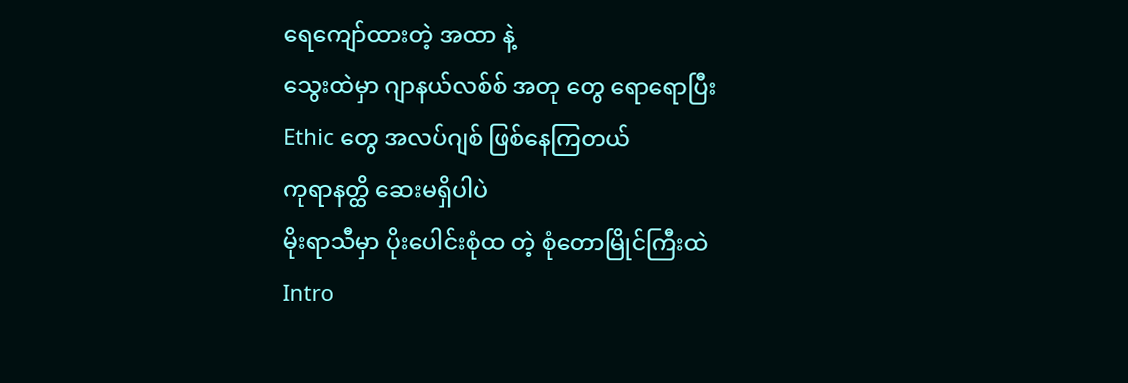ရေကျော်ထားတဲ့ အထာ နဲ့
သွေးထဲမှာ ဂျာနယ်လစ်စ် အတု တွေ ရောရောပြီး
Ethic တွေ အလပ်ဂျစ် ဖြစ်နေကြတယ်
ကုရာနတ္ထိ ဆေးမရှိပါပဲ
မိုးရာသီမှာ ပိုးပေါင်းစုံထ တဲ့ စုံတောမြိုင်ကြီးထဲ
Intro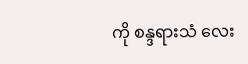ကို စန္ဒရားသံ လေး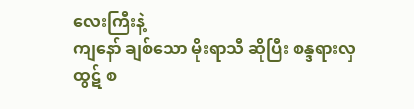လေးကြီးနဲ့
ကျနော် ချစ်သော မိုးရာသီ ဆိုပြီး စန္ဒရားလှထွဋ် စ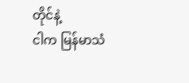တိုင်နဲ့
ငါက မြန်မာသံ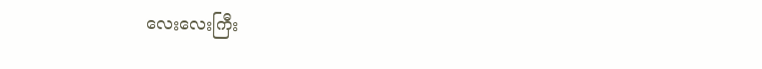လေးလေးကြီး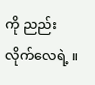ကို ညည်းလိုက်လေရဲ့ ။